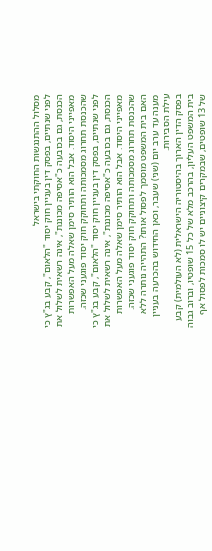מסלול ההתנגשות החוקתי בישראל
לפני שנתיים, בפסק דין בעניין חוק יסוד "הלאום", קבע בג"ץ כי הכנסת, גם בכובעה כ"אסיפה מכוננת", אינה רשאית לשלול את מאפייני היסוד. אבל הוא הותיר סימן שאלה מעל האפשרות שהכנסת תחרוג מסמכותה ותחוקק חוק יסוד פוגעני שכזה.
לפני שנתיים, בפסק דין בעניין חוק יסוד "הלאום", קבע בג"ץ כי הכנסת, גם בכובעה כ"אסיפה מכוננת", אינה רשאית לשלול את מאפייני היסוד. אבל הוא הותיר סימן שאלה מעל האפשרות שהכנסת תחרוג מסמכותה ותחוקק חוק יסוד פוגעני שכזה. האם בית המשפט מוסמך לפסול אותו? התהייה נותרה ללא מענה עד ערב יום (שני) שעבר, וכאן החידוש בהכרעה בעניין עילת הסבירות.
בפסק הדין הארוך בהיסטוריה הישראלית (לא העולמית) קבע בית המשפט העליון, בהרכב מלא של כל 15 שופטיו, וברוב גבוה של 13 שופטים, שבמקרים קיצוניים יש לו סמכות לפסול אף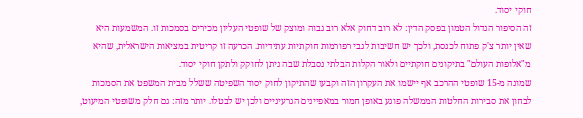חוקי יסוד.
זה הסיפור הגדול הטמון בפסק הדין: לא רוב דחוק אלא רוב גבוה ומוצק של שופטי העליון מכירים בסמכות זו. המשמעות היא שאין יותר צ'ק פתוח לכנסת, ולכך יש חשיבות לגבי רפורמות חוקתיות עתידיות. הכרעה זו קריטית במציאות הישראלית, שהיא מ"אלופות העולם" בתיקונים חוקתיים ולאור הקלות הבלתי נסבלת שבה ניתן לחוקק ולתקן חוקי יסוד.
שמונה מ-15 שופטי ההרכב אף יישמו את העקרון הזה וקבעו שהתיקון לחוק יסוד השפיטה ששלל מבית המשפט את הסמכות לבחון את סבירות החלטות הממשלה פוגע באופן חמור במאפיינים הגרעיניים ולכן יש לבטלו. יותר מזה: גם חלק משופטי המיעוט,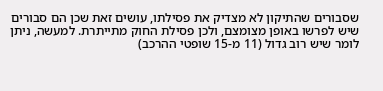שסבורים שהתיקון לא מצדיק את פסילתו, עושים זאת שכן הם סבורים שיש לפרשו באופן מצומצם, ולכן פסילת החוק מתייתרת. למעשה, ניתן לומר שיש רוב גדול (11 מ-15 שופטי ההרכב)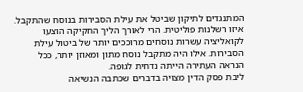המתנגדים לתיקון שביטל את עילת הסבירות בנוסח שהתקבל.
איזו רשלנות פוליטית. הרי לאורך הליך החקיקה הוצעו לקואליציה עשרות נוסחים מרוככים יותר של ביטול עילת הסבירות. אילו היה מתקבל נוסח מתון ומאוזן יותר, ככל הנראה העתירה הייתה נדחית לגופה.
ליבת פסק הדין מצויה בדברים שכתבה הנשיאה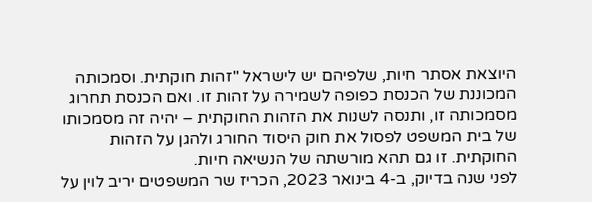היוצאת אסתר חיות, שלפיהם יש לישראל "זהות חוקתית. וסמכותה המכוננת של הכנסת כפופה לשמירה על זהות זו. ואם הכנסת תחרוג מסמכותה זו, ותנסה לשנות את הזהות החוקתית – יהיה זה מסמכותו של בית המשפט לפסול את חוק היסוד החורג ולהגן על הזהות החוקתית. זו גם תהא מורשתה של הנשיאה חיות.
לפני שנה בדיוק, ב-4 בינואר 2023, הכריז שר המשפטים יריב לוין על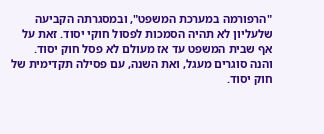"הרפורמה במערכת המשפט", ובמסגרתה הקביעה שלעליון לא תהיה הסמכות לפסול חוקי יסוד. זאת על אף שבית המשפט עד אז מעולם לא פסל חוק יסוד. והנה סוגרים מעגל, ואת השנה, עם פסילה תקדימית של חוק יסוד.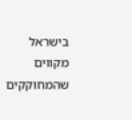בישראל מקווים שהמחוקקים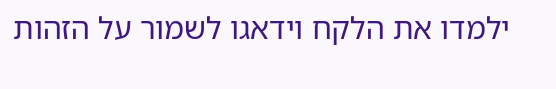ילמדו את הלקח וידאגו לשמור על הזהות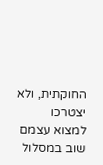החוקתית, ולא יצטרכו למצוא עצמם שוב במסלול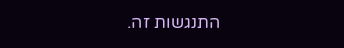התנגשות זה.